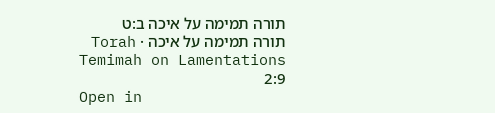תורה תמימה על איכה ב:ט
תורה תמימה על איכה · Torah Temimah on Lamentations 2:9
Open in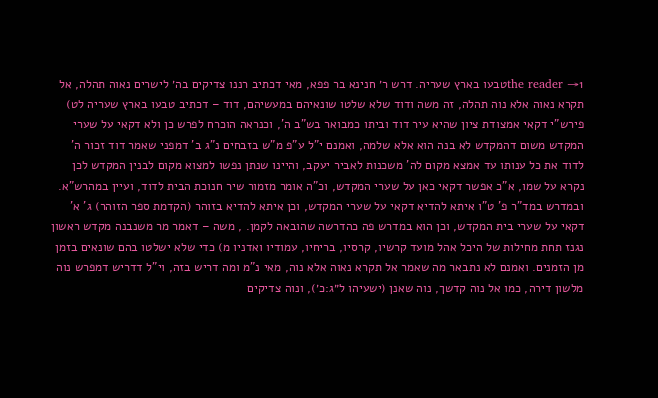the reader →1טבעו בארץ שעריה. דרש ר׳ חנינא בר פפא, מאי דכתיב רננו צדיקים בה׳ לישרים נאוה תהלה, אל תקרא נאוה אלא נוה תהלה, זה משה ודוד שלא שלטו שונאיהם במעשיהם, דוד – דכתיב טבעו בארץ שעריה לט) פירש"י דקאי אמצודת ציון שהיא עיר דוד וביתו כמבואר בש"ב ה', וכנראה הוכרח לפרש כן ולא דקאי על שערי המקדש משום דהמקדש לא בנה הוא אלא שלמה, ואמנם י"ל ע"פ מ"ש בזבחים נ"ג ב' דמפני שאמר דוד זכור ה' לדוד את כל ענותו עד אמצא מקום לה' משכנות לאביר יעקב, והיינו שנתן נפשו למצוא מקום לבנין המקדש לכן נקרא על שמו, א"כ אפשר דקאי כאן על שערי המקדש, וכ"ה אומר מזמור שיר חנוכת הבית לדוד, ועיין במהרש"א. ובמדרש במד"ר פ' ט"ו איתא להדיא דקאי על שערי המקדש, וכן איתא להדיא בזוהר (הקדמת ספר הזוהר) ג' א' דקאי על שערי בית המקדש, וכן הוא במדרש פה כהדרשה שהובאה לקמן. , משה – דאמר מר משנבנה מקדש ראשון נגנז תחת מחילות של היכל אהל מועד קרשיו, קרסיו, בריחיו, עמודיו ואדניו מ) כדי שלא ישלטו בהם שונאים בזמן מן הזמנים. ואמנם לא נתבאר מה שאמר אל תקרא נאוה אלא נוה, מאי נ"מ ומה דריש בזה, וי"ל דדריש דמפרש נוה מלשון דירה, כמו אל נוה קדשך, נוה שאנן (ישעיהו ל״ג:כ׳), ונוה צדיקים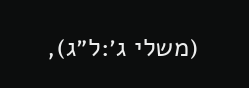(משלי ג׳:ל״ג),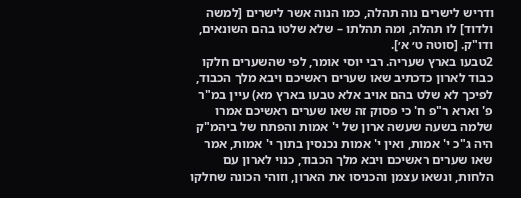ודריש לישרים נוה תהלה, כמו הנוה אשר לישרים [למשה ולדוד] לו תהלה, ומה תהלתו – שלא שלטו בהם השונאים, ודו"ק. [סוטה ט׳ א׳].
2טבעו בארץ שעריה. רבי יוסי אומר, לפי שהשערים חלקו כבוד לארון כדכתיב שאו שערים ראשיכם ויבא מלך הכבוד, לפיכך לא שלט בהם אויב אלא טבעו בארץ מא) עיין במ"ר פ' וארא ר"פ ח' כי פסוק זה שאו שערים ראשיכם אמרו שלמה בשעה שעשה ארון של י' אמות והפתח של ביהמ"ק היה ג"כ י' אמות, ואין י' אמות נכנסין בתוך י' אמות, אמר שאו שערים ראשיכם ויבא מלך הכבוד, כנוי לארון עם הלחות, ונשאו עצמן והכניסו את הארון, וזוהי הכונה שחלקו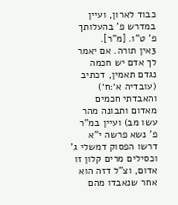כבוד לארון, ועיין במדרש פ' בהעלותך פ' ט"ו. [מ"ר].
3אין תורה. אם יאמר לך אדם יש חכמה נגדם תאמין, דכתיב (עובדיה א׳:ח׳) והאבדתי חכמים מאדום ותבונה מהר עשו מב) ועיין במ"ר פ' נשא פרשה י"א דרשו הפסוק דמשלי ג' וכסילים מרים קלון זו אדום, וצ"ל דזה הוא אחר שנאבדו מהם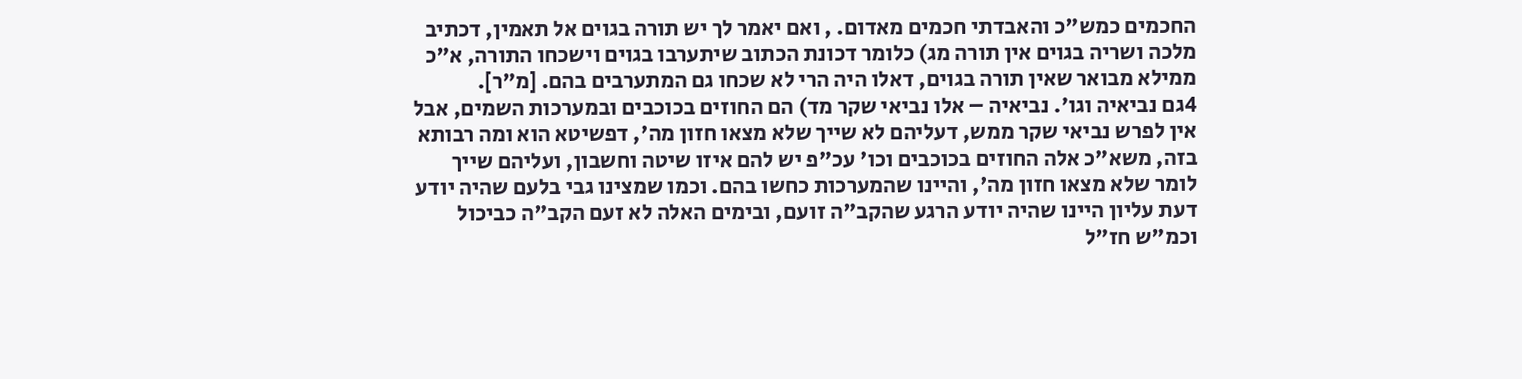החכמים כמש"כ והאבדתי חכמים מאדום. , ואם יאמר לך יש תורה בגוים אל תאמין, דכתיב מלכה ושריה בגוים אין תורה מג) כלומר דכונת הכתוב שיתערבו בגוים וישכחו התורה, א"כ ממילא מבואר שאין תורה בגוים, דאלו היה הרי לא שכחו גם המתערבים בהם. [מ"ר].
4גם נביאיה וגו׳. נביאיה – אלו נביאי שקר מד) הם החוזים בכוכבים ובמערכות השמים, אבל אין לפרש נביאי שקר ממש, דעליהם לא שייך שלא מצאו חזון מה', דפשיטא הוא ומה רבותא בזה, משא"כ אלה החוזים בכוכבים וכו' עכ"פ יש להם איזו שיטה וחשבון, ועליהם שייך לומר שלא מצאו חזון מה', והיינו שהמערכות כחשו בהם. וכמו שמצינו גבי בלעם שהיה יודע דעת עליון היינו שהיה יודע הרגע שהקב"ה זועם, ובימים האלה לא זעם הקב"ה כביכול וכמ"ש חז"ל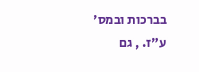בברכות ובמס' ע"ז. , גם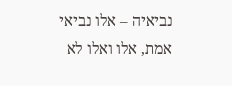נביאיה – אלו נביאי אמת, אלו ואלו לא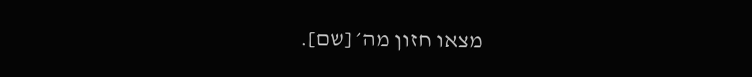מצאו חזון מה׳ [שם].